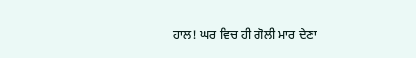ਹਾਲ! ਘਰ ਵਿਚ ਹੀ ਗੋਲੀ ਮਾਰ ਦੇਣਾ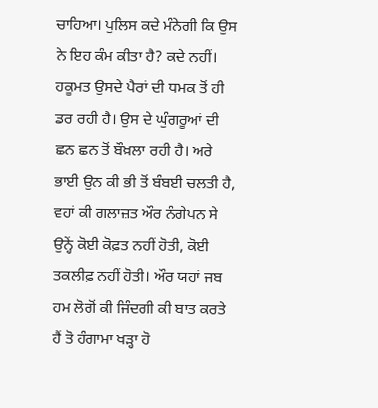ਚਾਹਿਆ। ਪੁਲਿਸ ਕਦੇ ਮੰਨੇਗੀ ਕਿ ਉਸ ਨੇ ਇਹ ਕੰਮ ਕੀਤਾ ਹੈ? ਕਦੇ ਨਹੀਂ। ਹਕੂਮਤ ਉਸਦੇ ਪੈਰਾਂ ਦੀ ਧਮਕ ਤੋਂ ਹੀ ਡਰ ਰਹੀ ਹੈ। ਉਸ ਦੇ ਘੁੰਗਰੂਆਂ ਦੀ ਛਨ ਛਨ ਤੋਂ ਬੌਖ਼ਲਾ ਰਹੀ ਹੈ। ਅਰੇ ਭਾਈ ਉਨ ਕੀ ਭੀ ਤੋਂ ਬੰਬਈ ਚਲਤੀ ਹੈ, ਵਹਾਂ ਕੀ ਗਲਾਜ਼ਤ ਔਰ ਨੰਗੇਪਨ ਸੇ ਉਨ੍ਹੇਂ ਕੋਈ ਕੋਫ਼ਤ ਨਹੀਂ ਹੋਤੀ, ਕੋਈ ਤਕਲੀਫ਼ ਨਹੀਂ ਹੋਤੀ। ਔਰ ਯਹਾਂ ਜਬ ਹਮ ਲੋਗੋਂ ਕੀ ਜਿੰਦਗੀ ਕੀ ਬਾਤ ਕਰਤੇ ਹੈਂ ਤੋ ਹੰਗਾਮਾ ਖੜ੍ਹਾ ਹੋ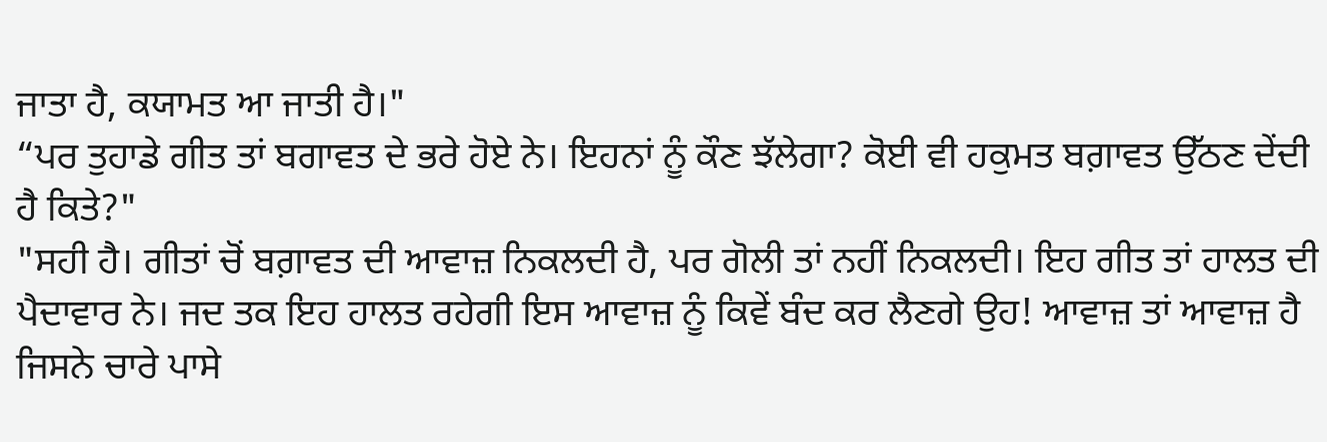ਜਾਤਾ ਹੈ, ਕਯਾਮਤ ਆ ਜਾਤੀ ਹੈ।"
“ਪਰ ਤੁਹਾਡੇ ਗੀਤ ਤਾਂ ਬਗਾਵਤ ਦੇ ਭਰੇ ਹੋਏ ਨੇ। ਇਹਨਾਂ ਨੂੰ ਕੌਣ ਝੱਲੇਗਾ? ਕੋਈ ਵੀ ਹਕੁਮਤ ਬਗ਼ਾਵਤ ਉੱਠਣ ਦੇਂਦੀ ਹੈ ਕਿਤੇ?"
"ਸਹੀ ਹੈ। ਗੀਤਾਂ ਚੋਂ ਬਗ਼ਾਵਤ ਦੀ ਆਵਾਜ਼ ਨਿਕਲਦੀ ਹੈ, ਪਰ ਗੋਲੀ ਤਾਂ ਨਹੀਂ ਨਿਕਲਦੀ। ਇਹ ਗੀਤ ਤਾਂ ਹਾਲਤ ਦੀ ਪੈਦਾਵਾਰ ਨੇ। ਜਦ ਤਕ ਇਹ ਹਾਲਤ ਰਹੇਗੀ ਇਸ ਆਵਾਜ਼ ਨੂੰ ਕਿਵੇਂ ਬੰਦ ਕਰ ਲੈਣਗੇ ਉਹ! ਆਵਾਜ਼ ਤਾਂ ਆਵਾਜ਼ ਹੈ ਜਿਸਨੇ ਚਾਰੇ ਪਾਸੇ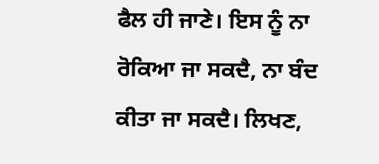ਫੈਲ ਹੀ ਜਾਣੇ। ਇਸ ਨੂੰ ਨਾ ਰੋਕਿਆ ਜਾ ਸਕਦੈ, ਨਾ ਬੰਦ ਕੀਤਾ ਜਾ ਸਕਦੈ। ਲਿਖਣ,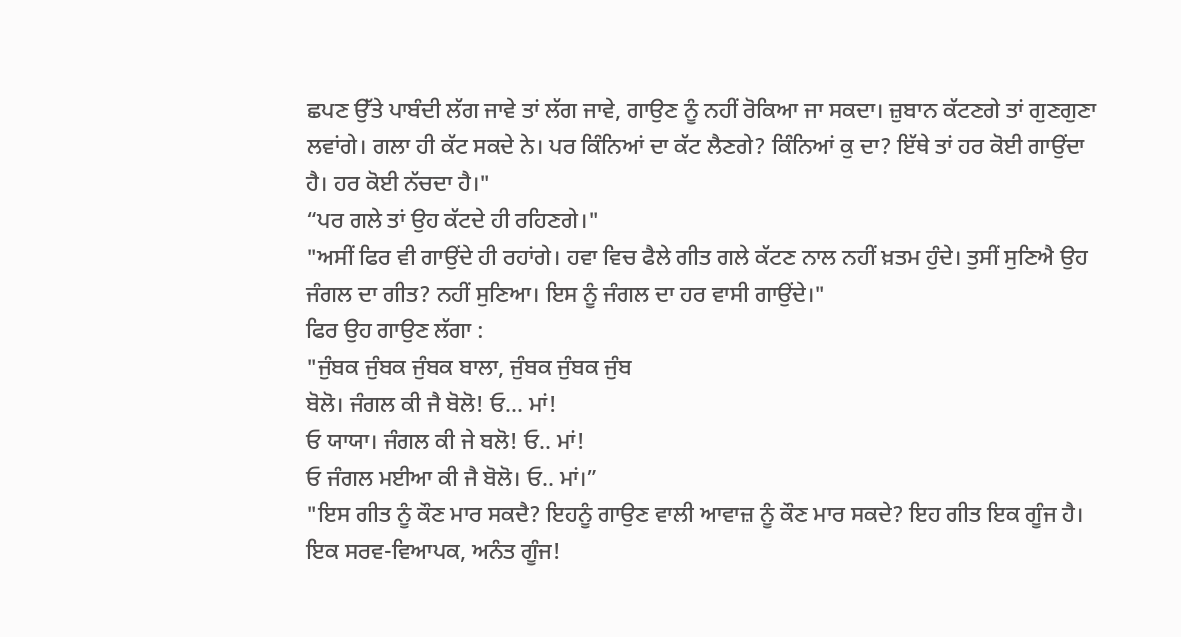ਛਪਣ ਉੱਤੇ ਪਾਬੰਦੀ ਲੱਗ ਜਾਵੇ ਤਾਂ ਲੱਗ ਜਾਵੇ, ਗਾਉਣ ਨੂੰ ਨਹੀਂ ਰੋਕਿਆ ਜਾ ਸਕਦਾ। ਜ਼ੁਬਾਨ ਕੱਟਣਗੇ ਤਾਂ ਗੁਣਗੁਣਾ ਲਵਾਂਗੇ। ਗਲਾ ਹੀ ਕੱਟ ਸਕਦੇ ਨੇ। ਪਰ ਕਿੰਨਿਆਂ ਦਾ ਕੱਟ ਲੈਣਗੇ? ਕਿੰਨਿਆਂ ਕੁ ਦਾ? ਇੱਥੇ ਤਾਂ ਹਰ ਕੋਈ ਗਾਉਂਦਾ ਹੈ। ਹਰ ਕੋਈ ਨੱਚਦਾ ਹੈ।"
“ਪਰ ਗਲੇ ਤਾਂ ਉਹ ਕੱਟਦੇ ਹੀ ਰਹਿਣਗੇ।"
"ਅਸੀਂ ਫਿਰ ਵੀ ਗਾਉਂਦੇ ਹੀ ਰਹਾਂਗੇ। ਹਵਾ ਵਿਚ ਫੈਲੇ ਗੀਤ ਗਲੇ ਕੱਟਣ ਨਾਲ ਨਹੀਂ ਖ਼ਤਮ ਹੁੰਦੇ। ਤੁਸੀਂ ਸੁਣਿਐ ਉਹ ਜੰਗਲ ਦਾ ਗੀਤ? ਨਹੀਂ ਸੁਣਿਆ। ਇਸ ਨੂੰ ਜੰਗਲ ਦਾ ਹਰ ਵਾਸੀ ਗਾਉਂਦੇ।"
ਫਿਰ ਉਹ ਗਾਉਣ ਲੱਗਾ :
"ਜੁੰਬਕ ਜੁੰਬਕ ਜੁੰਬਕ ਬਾਲਾ, ਜੁੰਬਕ ਜੁੰਬਕ ਜੁੰਬ
ਬੋਲੋ। ਜੰਗਲ ਕੀ ਜੈ ਬੋਲੋ! ਓ... ਮਾਂ!
ਓ ਯਾਯਾ। ਜੰਗਲ ਕੀ ਜੇ ਬਲੋ! ਓ.. ਮਾਂ!
ਓ ਜੰਗਲ ਮਈਆ ਕੀ ਜੈ ਬੋਲੋ। ਓ.. ਮਾਂ।”
"ਇਸ ਗੀਤ ਨੂੰ ਕੌਣ ਮਾਰ ਸਕਦੈ? ਇਹਨੂੰ ਗਾਉਣ ਵਾਲੀ ਆਵਾਜ਼ ਨੂੰ ਕੌਣ ਮਾਰ ਸਕਦੇ? ਇਹ ਗੀਤ ਇਕ ਗੂੰਜ ਹੈ। ਇਕ ਸਰਵ-ਵਿਆਪਕ, ਅਨੰਤ ਗੂੰਜ!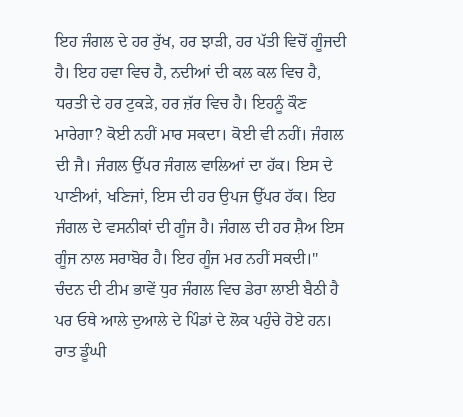ਇਹ ਜੰਗਲ ਦੇ ਹਰ ਰੁੱਖ, ਹਰ ਝਾੜੀ, ਹਰ ਪੱਤੀ ਵਿਚੋਂ ਗੂੰਜਦੀ ਹੈ। ਇਹ ਹਵਾ ਵਿਚ ਹੈ, ਨਦੀਆਂ ਦੀ ਕਲ ਕਲ ਵਿਚ ਹੈ, ਧਰਤੀ ਦੇ ਹਰ ਟੁਕੜੇ, ਹਰ ਜ਼ੱਰ ਵਿਚ ਹੈ। ਇਹਨੂੰ ਕੌਣ ਮਾਰੇਗਾ? ਕੋਈ ਨਹੀਂ ਮਾਰ ਸਕਦਾ। ਕੋਈ ਵੀ ਨਹੀਂ। ਜੰਗਲ ਦੀ ਜੈ। ਜੰਗਲ ਉੱਪਰ ਜੰਗਲ ਵਾਲਿਆਂ ਦਾ ਹੱਕ। ਇਸ ਦੇ ਪਾਣੀਆਂ, ਖਣਿਜਾਂ, ਇਸ ਦੀ ਹਰ ਉਪਜ ਉੱਪਰ ਹੱਕ। ਇਹ ਜੰਗਲ ਦੇ ਵਸਨੀਕਾਂ ਦੀ ਗੂੰਜ ਹੈ। ਜੰਗਲ ਦੀ ਹਰ ਸ਼ੈਅ ਇਸ ਗੂੰਜ ਨਾਲ ਸਰਾਬੋਰ ਹੈ। ਇਹ ਗੂੰਜ ਮਰ ਨਹੀਂ ਸਕਦੀ।"
ਚੰਦਨ ਦੀ ਟੀਮ ਭਾਵੇਂ ਧੁਰ ਜੰਗਲ ਵਿਚ ਡੇਰਾ ਲਾਈ ਬੈਠੀ ਹੈ ਪਰ ਓਥੇ ਆਲੇ ਦੁਆਲੇ ਦੇ ਪਿੰਡਾਂ ਦੇ ਲੋਕ ਪਹੁੰਚੇ ਹੋਏ ਹਨ। ਰਾਤ ਡੂੰਘੀ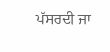ਪੱਸਰਦੀ ਜਾ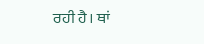ਰਹੀ ਹੈ। ਥਾਂ